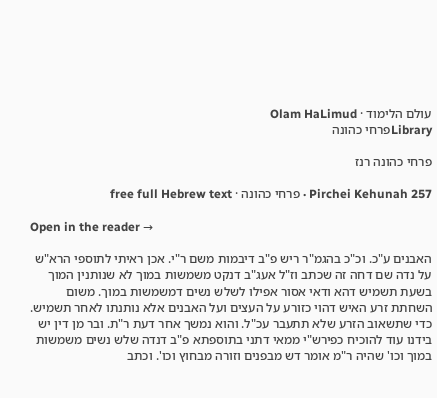עולם הלימוד · Olam HaLimud
Libraryפרחי כהונה

פרחי כהונה רנז

Pirchei Kehunah 257 · פרחי כהונה · free full Hebrew text

Open in the reader →

האבנים ע"כ. וכ"כ בהגמ"ר ריש פ"ב דיבמות משם ר"י. אכן ראיתי לתוספי הרא"ש על נדה שם דחה זה שכתב וז"ל אעג"ב דנקט משמשות במוך לא שנותנין המוך בשעת תשמיש דהא ודאי אסור אפילו לשלש נשים דמשמשות במוך. משום השחתת זרע האיש דהוי כזורע על העצים ועל האבנים אלא נותנתו לאחר תשמיש. כדי שתשאוב הזרע שלא תתעבר עכ"ל. והוא נמשך אחר דעת ר"ת. ובר מן דין יש בידנו עוד להוכיח כפירש"י ממאי דתני בתוספתא פ"ב דנדה שלש נשים משמשות במוך וכו' שהיה ר"מ אומר דש מבפנים וזורה מבחוץ וכו'. וכתב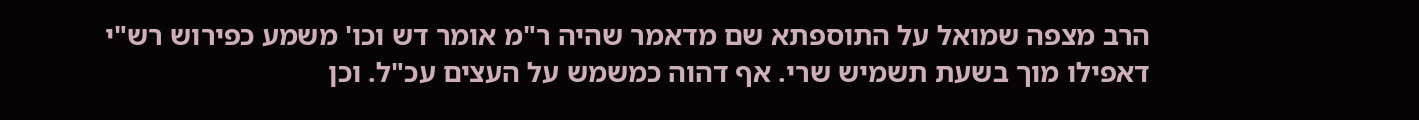הרב מצפה שמואל על התוספתא שם מדאמר שהיה ר"מ אומר דש וכו' משמע כפירוש רש"י דאפילו מוך בשעת תשמיש שרי. אף דהוה כמשמש על העצים עכ"ל. וכן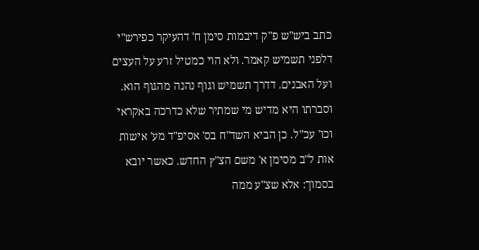כתב ביש"ש פ"ק דיבמות סימן ח' דהעיקר כפירש"י דלפני תשמיש קאמר. ולא הוי כמטיל זרע על העצים ועל האבנים. דדרך תשמיש וגוף נהנה מהגוף הוא. וסברתו היא מדיש מי שמתיר שלא כדרכה באקראי וכו' עכ"ל. כן הביא השד"ח בס' אסיפ"ד מע' אישות אות ל"ב מסימן א' משם הצ"ץ החדש. כאשר יובא בסמוך: אלא שצ"ע ממה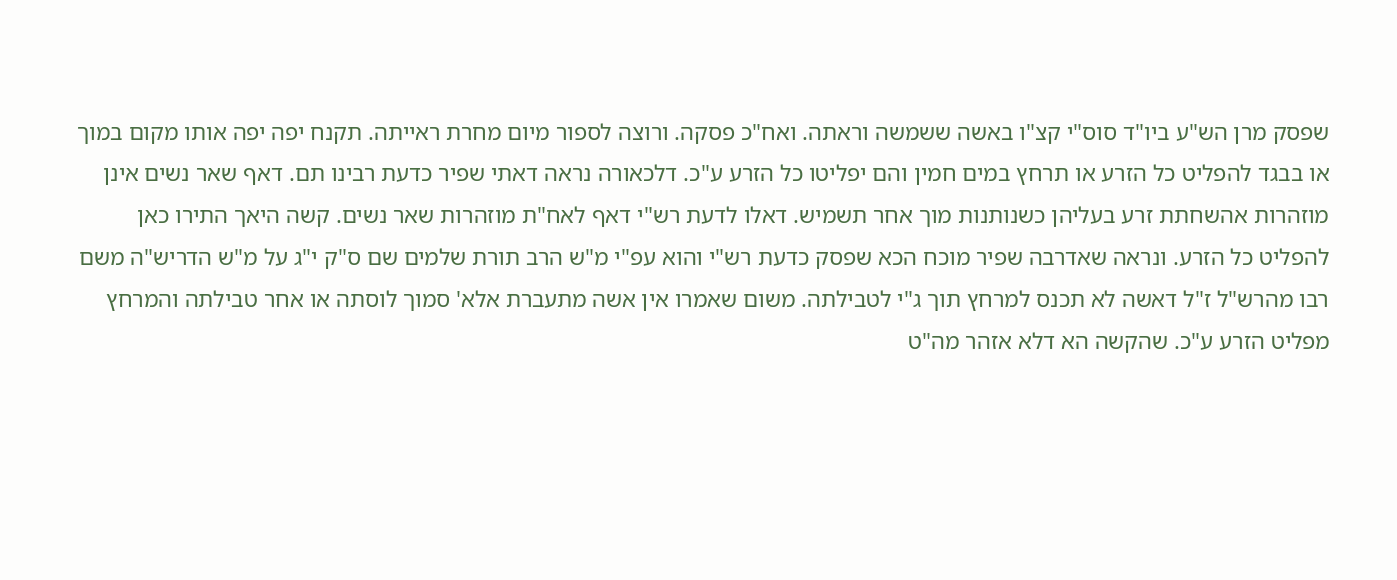שפסק מרן הש"ע ביו"ד סוס"י קצ"ו באשה ששמשה וראתה. ואח"כ פסקה. ורוצה לספור מיום מחרת ראייתה. תקנח יפה יפה אותו מקום במוך או בבגד להפליט כל הזרע או תרחץ במים חמין והם יפליטו כל הזרע ע"כ. דלכאורה נראה דאתי שפיר כדעת רבינו תם. דאף שאר נשים אינן מוזהרות אהשחתת זרע בעליהן כשנותנות מוך אחר תשמיש. דאלו לדעת רש"י דאף לאח"ת מוזהרות שאר נשים. קשה היאך התירו כאן להפליט כל הזרע. ונראה שאדרבה שפיר מוכח הכא שפסק כדעת רש"י והוא עפ"י מ"ש הרב תורת שלמים שם ס"ק י"ג על מ"ש הדריש"ה משם רבו מהרש"ל ז"ל דאשה לא תכנס למרחץ תוך ג"י לטבילתה. משום שאמרו אין אשה מתעברת אלא' סמוך לוסתה או אחר טבילתה והמרחץ מפליט הזרע ע"כ. שהקשה הא דלא אזהר מה"ט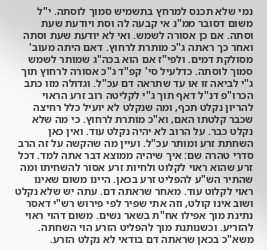נמי שלא תכנס למרחץ בתשמיש סמוך לוסתה. י"ל משום דסובר ממ"נ אי קבעה לה וסת ויודעת שעת וסתה. אם כן אסורה לשמש. ואי לא יודעת שעת וסתה ואחר כך ראתה ג"כ מותרת לרחוץ. דאם היתה מעוב' מסולקת דמים. ולפי"ז אם הוא בכה"ג שמותר לשמש סמוך לוסתה. כדלעיל סי' קפ"ד ג"כ אסורה לרחוץ תוך ג"י לביאה זו או עד שתראה דם עכ"ל. וגדולה מזו כתב הכרו"פ דנ"ל דאף תוך ג"י לקליטה רוב זרע הראוי להריון נקלט תכף, ומה שנקלט לא יועיל כלל רחיצה שכבר קלטתו האם, וא"כ מותרת לרחוץ. כי מה שלא נקלט כבר. על הרוב לא יהיה נקלט עוד. ואין כאן השחתת זרע ומותר עכ"ל. ועיין מה שהקשה על זה הרב סדרי טהרה שם: איך שיהיה ממוצא דבר אתה למד. דכל זרע שהוא ראוי לקלוט ולחיות זרע אסור להשחיתו ומה שהתיר הש"ע להפליט זרע בכאן. היינו משום שאינו ראוי לקלוט עוד. מאחר שראתה דם. עתה יש שלא נקלט ושוב אינו קולט, וזה אתי שפיר לפי פירוש רש"י דאסר נתינת מוך אפילו אח"ת בשאר נשים. משום דהוי ראוי להזריע. וכשנותנת מוך להפליט הזרע הוי השחתה. משא"כ בכאן שראתה דם בודאי לא נקלט הזרע.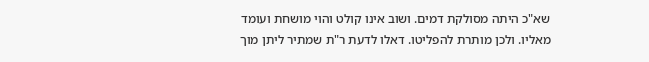שא"כ היתה מסולקת דמים. ושוב אינו קולט והוי מושחת ועומד מאליו. ולכן מותרת להפליטו. דאלו לדעת ר"ת שמתיר ליתן מוך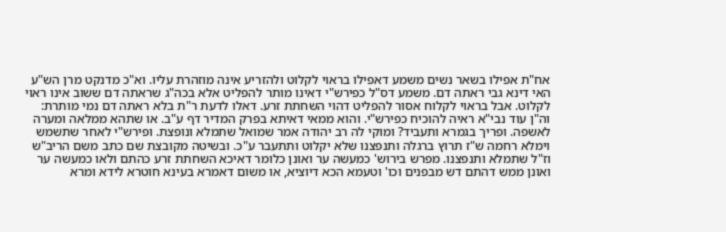אח"ת אפילו בשאר נשים משמע דאפילו בראוי לקלוט ולהזריע אינה מוזהרת עליו. וא"כ מדנקט מרן הש"ע האי דינא גבי ראתה דם. משמע דס"ל כפירש"י דאינו מותר להפליט אלא בכה"ג שראתה דם ששוב אינו ראוי לקלוט. אבל בראוי לקלוח אסור להפליט דהוי השחתת זרע. דאלו לדעת ר"ת בלא ראתה דם נמי מותרת: וה"ן עוד נבי"א ראיה להוכיח כפירש"י. והוא ממאי דאיתא בפרק המדיר דף ע"ב. או שתהא ממלאה ומערה לאשפה. ופריך בגמרא ותעביד? ומוקי לה רב יהודה אמר שמואל שתמלא ונופצת. ופירש"י לאחר שתשמש וימלא רחמה ש"ז תרוץ ברגלה ותנפצנו שלא יקלוט ותתעבר ע"כ. ובשיטה מקובצת שם כתב משם הריב"ש וז"ל שתמלא ותנפצנו. מפרש בירוש' כמעשה ער ואונן כלומר דאיכא השחתת זרע כהתם ולאו כמעשה ער ואונן ממש דהתם דש מבפנים וכו' וטעמא הכא דיוציא, או משום דאמרא בעינא חוטרא לידא ומרא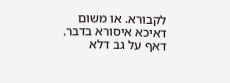לקבורא. או משום דאיכא איסורא בדבר. דאף על גב דלא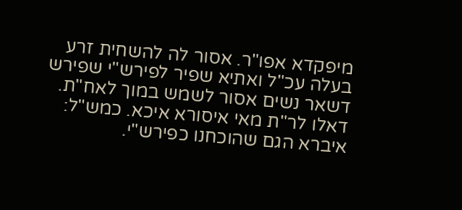מיפקדא אפו"ר. אסור לה להשחית זרע בעלה עכ"ל ואתיא שפיר לפירש"י שפירש דשאר נשים אסור לשמש במוך לאח"ת. דאלו לר"ת מאי איסורא איכא. כמש"ל: איברא הגם שהוכחנו כפירש"י.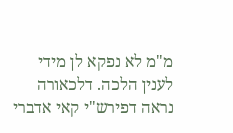מ"מ לא נפקא לן מידי לענין הלכה. דלכאורה נראה דפירש"י קאי אדברי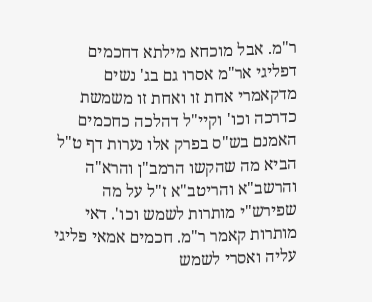ר"מ. אבל מוכחא מילתא דחכמים דפליגי אר"מ אסרו גם בג' נשים מדקאמרי אחת זו ואחת זו משמשת כדרכה וכו' וקיי"ל דהלכה כחכמים האמנם בש"ס בפרק אלו נערות דף ט"ל הביא מה שהקשו הרמב"ן והרא"ה והרשב"א והריטב"א ז"ל על מה שפירש"י מותרות לשמש וכו'. דאי מותרות קאמר ר"מ. חכמים אמאי פליגי עליה ואסרי לשמש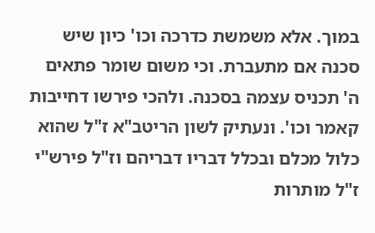במוך. אלא משמשת כדרכה וכו' כיון שיש סכנה אם מתעברת. וכי משום שומר פתאים ה' תכניס עצמה בסכנה. ולהכי פירשו דחייבות קאמר וכו'. ונעתיק לשון הריטב"א ז"ל שהוא כלול מכלם ובכלל דבריו דבריהם וז"ל פירש"י ז"ל מותרות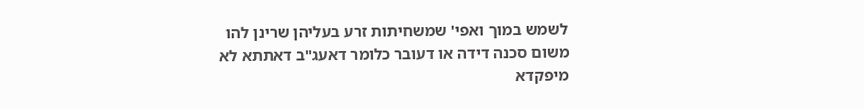לשמש במוך ואפי' שמשחיתות זרע בעליהן שרינן להו משום סכנה דידה או דעובר כלומר דאעג"ב דאתתא לא מיפקדא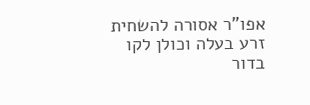אפו"ר אסורה להשחית זרע בעלה וכולן לקו בדור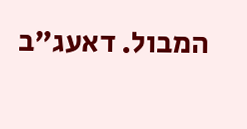המבול. דאעג"ב